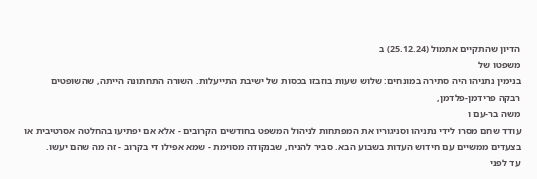הדיון שהתקיים אתמול (25.12.24) ב
משפטו של
בנימין נתניהו היה סתירה במונחים: שלוש שעות בוזבזו בכסות של ישיבת התייעלות. השורה התחתונה הייתה, שהשופטים
רבקה פרידמן-פלדמן,
משה בר-עם ו
עודד שחם מסרו לידי נתניהו וסניגוריו את המפתחות לניהול המשפט בחודשים הקרובים - אלא אם יפתיעו בהחלטה אסרטיבית או בצעדים ממשיים עם חידוש העדות בשבוע הבא. סביר להניח, שבנקודה מסוימת - שמא אפילו די בקרוב - זה מה שהם יעשו.
עד לפני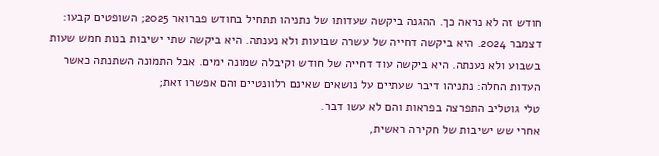חודש זה לא נראה כך. ההגנה ביקשה שעדותו של נתניהו תתחיל בחודש פברואר 2025; השופטים קבעו: דצמבר 2024. היא ביקשה דחייה של עשרה שבועות ולא נענתה. היא ביקשה שתי ישיבות בנות חמש שעות בשבוע ולא נענתה. היא ביקשה עוד דחייה של חודש וקיבלה שמונה ימים. אבל התמונה השתנתה כאשר העדות החלה: נתניהו דיבר שעתיים על נושאים שאינם רלוונטיים והם אפשרו זאת;
טלי גוטליב התפרצה בפראות והם לא עשו דבר.
אחרי שש ישיבות של חקירה ראשית,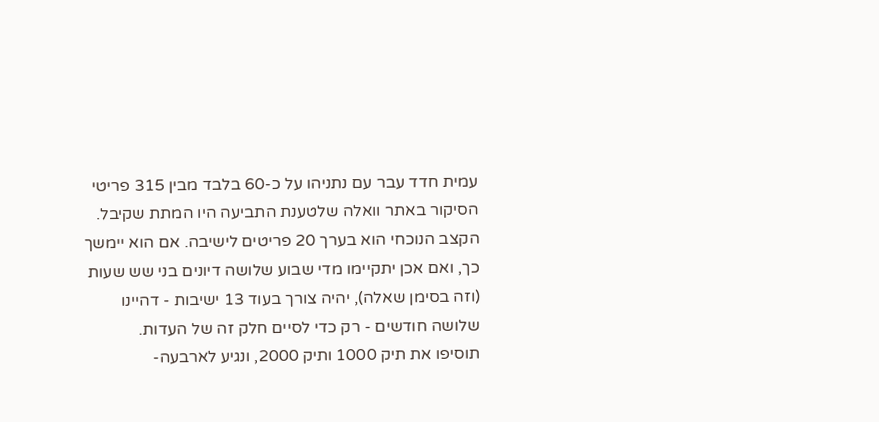עמית חדד עבר עם נתניהו על כ-60 בלבד מבין 315 פריטי הסיקור באתר וואלה שלטענת התביעה היו המתת שקיבל. הקצב הנוכחי הוא בערך 20 פריטים לישיבה. אם הוא יימשך כך, ואם אכן יתקיימו מדי שבוע שלושה דיונים בני שש שעות (וזה בסימן שאלה), יהיה צורך בעוד 13 ישיבות - דהיינו שלושה חודשים - רק כדי לסיים חלק זה של העדות.
תוסיפו את תיק 1000 ותיק 2000, ונגיע לארבעה-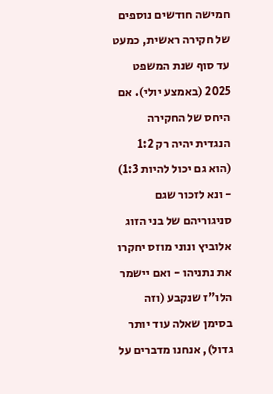חמישה חודשים נוספים של חקירה ראשית, כמעט עד סוף שנת המשפט 2025 (באמצע יולי). אם היחס של החקירה הנגדית יהיה רק 1:2 (הוא גם יכול להיות 1:3) - ונא לזכור שגם סניגוריהם של בני הזוג אלוביץ ונוני מוזס יחקרו את נתניהו - ואם יישמר הלו"ז שנקבע (וזה בסימן שאלה עוד יותר גדול), אנחנו מדברים על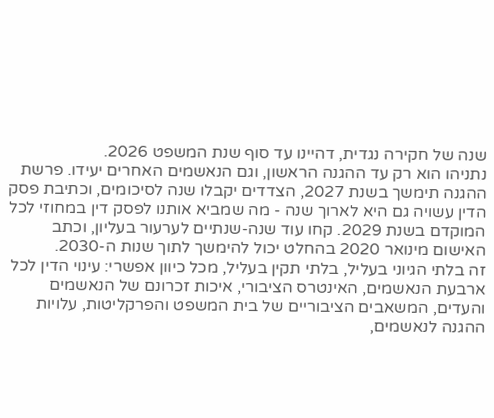שנה של חקירה נגדית, דהיינו עד סוף שנת המשפט 2026.
נתניהו הוא רק עד ההגנה הראשון, וגם הנאשמים האחרים יעידו. פרשת ההגנה תימשך בשנת 2027, הצדדים יקבלו שנה לסיכומים, וכתיבת פסק הדין עשויה גם היא לארוך שנה - מה שמביא אותנו לפסק דין במחוזי לכל המוקדם בשנת 2029. קחו עוד שנה-שנתיים לערעור בעליון, וכתב האישום מינואר 2020 בהחלט יכול להימשך לתוך שנות ה-2030.
זה בלתי הגיוני בעליל, בלתי תקין בעליל, מכל כיוון אפשרי: עינוי הדין לכל ארבעת הנאשמים, האינטרס הציבורי, איכות זכרונם של הנאשמים והעדים, המשאבים הציבוריים של בית המשפט והפרקליטות, עלויות ההגנה לנאשמים,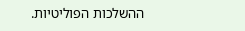ההשלכות הפוליטיות.